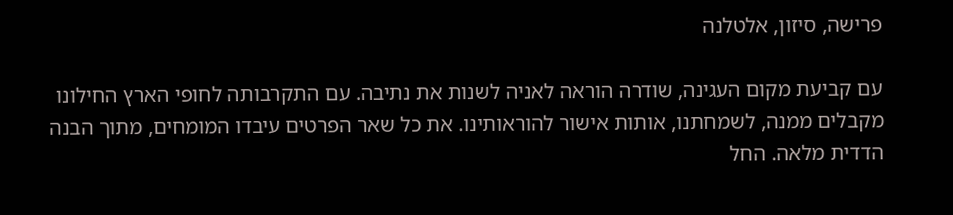פרישה, סיזון, אלטלנה

עם קביעת מקום העגינה, שודרה הוראה לאניה לשנות את נתיבה. עם התקרבותה לחופי הארץ החילונו מקבלים ממנה, לשמחתנו, אותות אישור להוראותינו. את כל שאר הפרטים עיבדו המומחים, מתוך הבנה הדדית מלאה. החל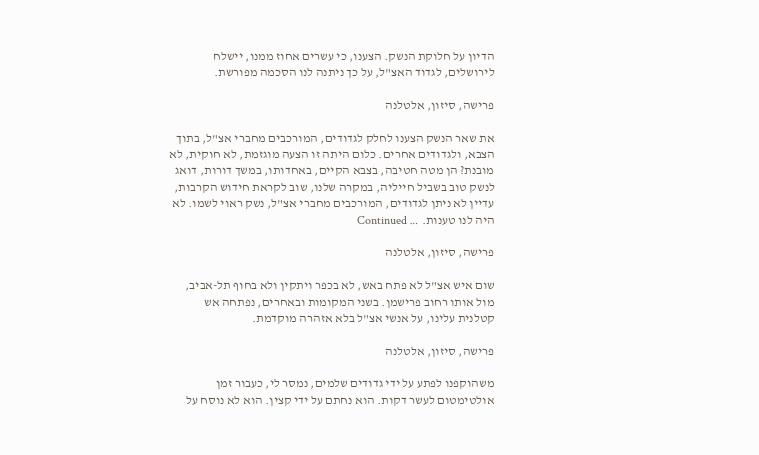הדיון על חלוקת הנשק. הצענו, כי עשרים אחוז ממנו, יישלח לירושלים, לגדוד האצ"ל, על כך ניתנה לנו הסכמה מפורשת.

פרישה, סיזון, אלטלנה

את שאר הנשק הצענו לחלק לגדודים, המורכבים מחברי אצ"ל, בתוך הצבא, ולגדודים אחרים. כלום היתה זו הצעה מוגזמת, לא חוקית, לא מובנת? הן מטה חטיבה, בצבא הקיים, באחדותו, במשך דורות, דואג לנשק טוב בשביל חייליה, במקרה שלנו, שוב לקראת חידוש הקרבות, עדיין לא ניתן לגדודים, המורכבים מחברי אצ"ל, נשק ראוי לשמו. לא היה לנו טענות. … Continued

פרישה, סיזון, אלטלנה

שום איש אצ"ל לא פתח באש, לא בכפר ויתקין ולא בחוף תל-אביב, מול אותו רחוב פרישמן. בשני המקומות ובאחרים, נפתחה אש קטלנית עלינו, על אנשי אצ"ל בלא אזהרה מוקדמת.

פרישה, סיזון, אלטלנה

משהוקפנו לפתע על ידי גדודים שלמים, נמסר לי, כעבור זמן אולטימטום לעשר דקות. הוא נחתם על ידי קצין. הוא לא נוסח על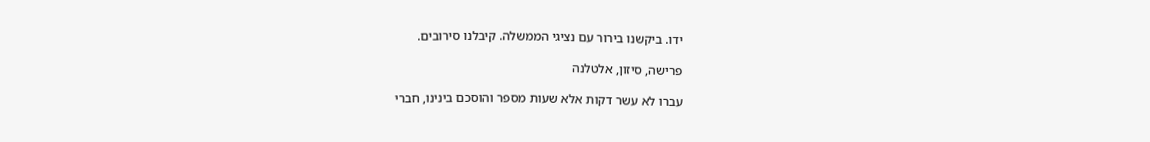ידו. ביקשנו בירור עם נציגי הממשלה. קיבלנו סירובים.

פרישה, סיזון, אלטלנה

עברו לא עשר דקות אלא שעות מספר והוסכם בינינו, חברי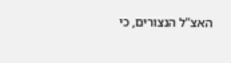האצ"ל הנצורים, כי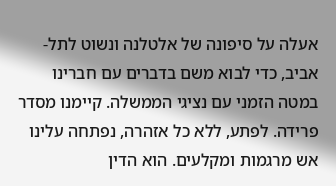אעלה על סיפונה של אלטלנה ונשוט לתל-אביב, כדי לבוא משם בדברים עם חברינו במטה הזמני עם נציגי הממשלה. קיימנו מסדר פרידה. לפתע, ללא כל אזהרה, נפתחה עלינו אש מרגמות ומקלעים. הוא הדין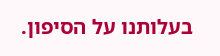בעלותנו על הסיפון.